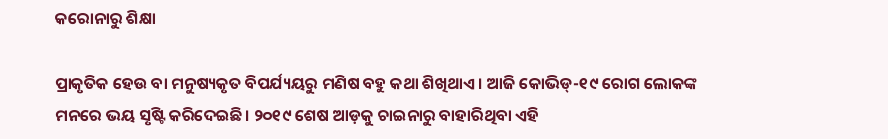କରୋନାରୁ ଶିକ୍ଷା

ପ୍ରାକୃତିକ ହେଉ ବା ମନୁଷ୍ୟକୃତ ବିପର୍ଯ୍ୟୟରୁ ମଣିଷ ବହୁ କଥା ଶିଖିଥାଏ। ଆଜି କୋଭିଡ୍‌-୧୯ ରୋଗ ଲୋକଙ୍କ ମନରେ ଭୟ ସୃଷ୍ଟି କରିଦେଇଛି। ୨୦୧୯ ଶେଷ ଆଡ଼କୁ ଚାଇନାରୁ ବାହାରିଥିବା ଏହି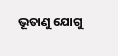ଭୂତାଣୁ ଯୋଗୁ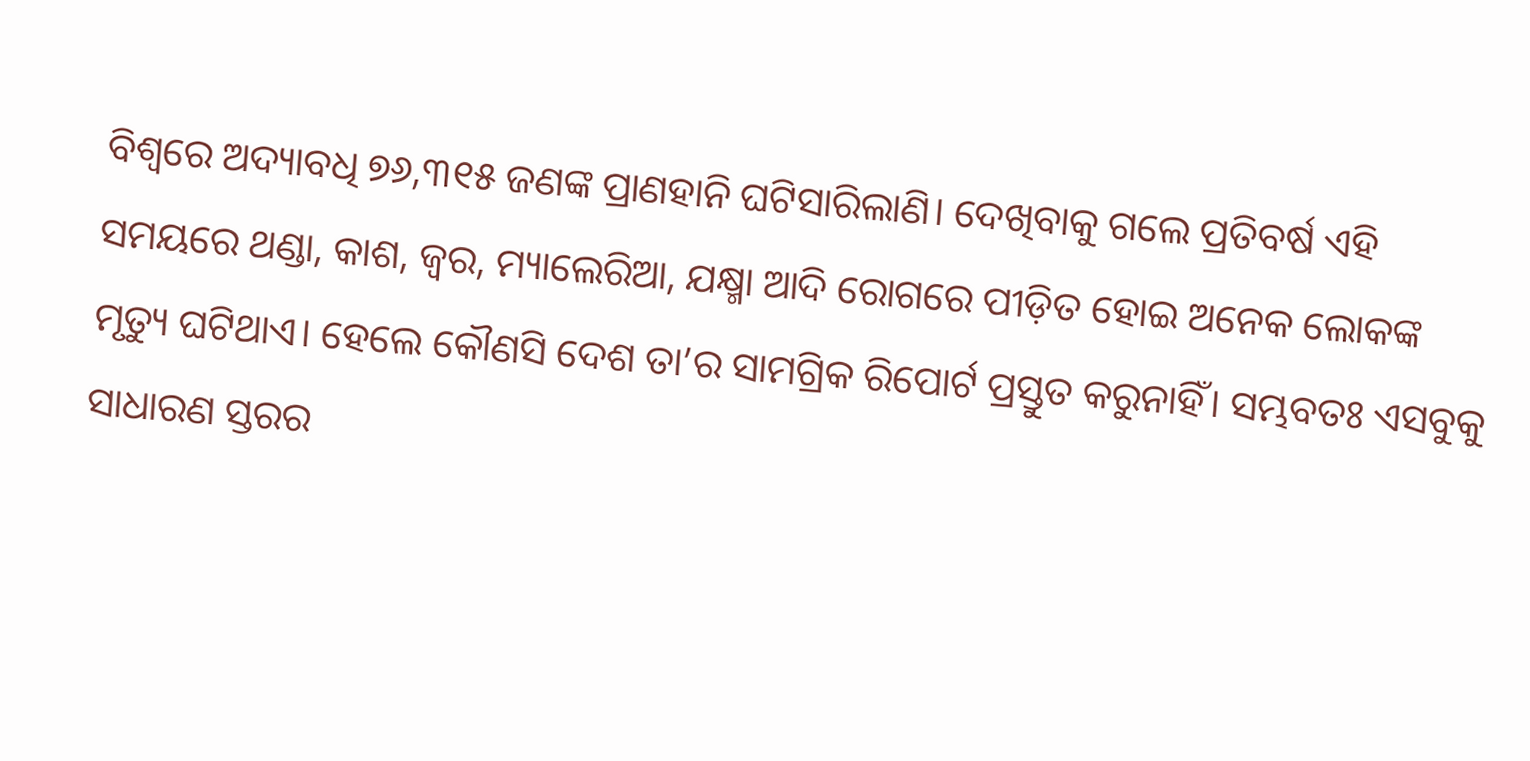ବିଶ୍ୱରେ ଅଦ୍ୟାବଧି ୭୬,୩୧୫ ଜଣଙ୍କ ପ୍ରାଣହାନି ଘଟିସାରିଲାଣି। ଦେଖିବାକୁ ଗଲେ ପ୍ରତିବର୍ଷ ଏହି ସମୟରେ ଥଣ୍ଡା, କାଶ, ଜ୍ୱର, ମ୍ୟାଲେରିଆ, ଯକ୍ଷ୍ମା ଆଦି ରୋଗରେ ପୀଡ଼ିତ ହୋଇ ଅନେକ ଲୋକଙ୍କ ମୃତ୍ୟୁ ଘଟିଥାଏ। ହେଲେ କୌଣସି ଦେଶ ତା’ର ସାମଗ୍ରିକ ରିପୋର୍ଟ ପ୍ରସ୍ତୁତ କରୁନାହିଁ। ସମ୍ଭବତଃ ଏସବୁକୁ ସାଧାରଣ ସ୍ତରର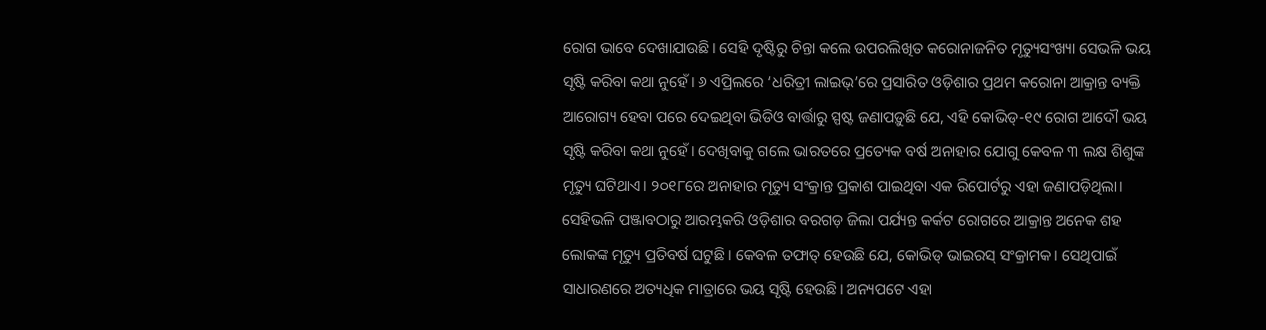ରୋଗ ଭାବେ ଦେଖାଯାଉଛି। ସେହି ଦୃଷ୍ଟିରୁ ଚିନ୍ତା କଲେ ଉପରଲିଖିତ କରୋନାଜନିତ ମୃତ୍ୟୁସଂଖ୍ୟା ସେଭଳି ଭୟ ସୃଷ୍ଟି କରିବା କଥା ନୁହେଁ। ୬ ଏପ୍ରିଲରେ ‘ଧରିତ୍ରୀ ଲାଇଭ୍‌’ରେ ପ୍ରସାରିତ ଓଡ଼ିଶାର ପ୍ରଥମ କରୋନା ଆକ୍ରାନ୍ତ ବ୍ୟକ୍ତି ଆରୋଗ୍ୟ ହେବା ପରେ ଦେଇଥିବା ଭିଡିଓ ବାର୍ତ୍ତାରୁ ସ୍ପଷ୍ଟ ଜଣାପଡ଼ୁଛି ଯେ, ଏହି କୋଭିଡ୍‌-୧୯ ରୋଗ ଆଦୌ ଭୟ ସୃଷ୍ଟି କରିବା କଥା ନୁହେଁ। ଦେଖିବାକୁ ଗଲେ ଭାରତରେ ପ୍ରତ୍ୟେକ ବର୍ଷ ଅନାହାର ଯୋଗୁ କେବଳ ୩ ଲକ୍ଷ ଶିଶୁଙ୍କ ମୃତ୍ୟୁ ଘଟିଥାଏ। ୨୦୧୮ରେ ଅନାହାର ମୃତ୍ୟୁ ସଂକ୍ରାନ୍ତ ପ୍ରକାଶ ପାଇଥିବା ଏକ ରିପୋର୍ଟରୁ ଏହା ଜଣାପଡ଼ିଥିଲା। ସେହିଭଳି ପଞ୍ଜାବଠାରୁ ଆରମ୍ଭକରି ଓଡ଼ିଶାର ବରଗଡ଼ ଜିଲା ପର୍ଯ୍ୟନ୍ତ କର୍କଟ ରୋଗରେ ଆକ୍ରାନ୍ତ ଅନେକ ଶହ ଲୋକଙ୍କ ମୃତ୍ୟୁ ପ୍ରତିବର୍ଷ ଘଟୁଛି। କେବଳ ତଫାତ୍‌ ହେଉଛି ଯେ, କୋଭିଡ୍‌ ଭାଇରସ୍‌ ସଂକ୍ରାମକ। ସେଥିପାଇଁ ସାଧାରଣରେ ଅତ୍ୟଧିକ ମାତ୍ରାରେ ଭୟ ସୃଷ୍ଟି ହେଉଛି। ଅନ୍ୟପଟେ ଏହା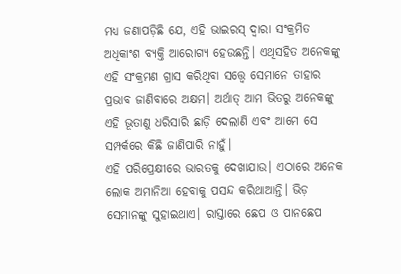ମଧ୍ୟ ଜଣାପଡ଼ିଛି ଯେ, ଏହି ଭାଇରସ୍‌ ଦ୍ୱାରା ସଂକ୍ରମିତ ଅଧିକାଂଶ ବ୍ୟକ୍ତି ଆରୋଗ୍ୟ ହେଉଛନ୍ତି। ଏଥିସହିତ ଅନେକଙ୍କୁ ଏହି ସଂକ୍ରମଣ ଗ୍ରାସ କରିଥିବା ସତ୍ତ୍ୱେ ସେମାନେ ତାହାର ପ୍ରଭାବ ଜାଣିବାରେ ଅକ୍ଷମ। ଅର୍ଥାତ୍‌ ଆମ ଭିତରୁ ଅନେକଙ୍କୁ ଏହି ଭୂତାଣୁ ଧରିସାରି ଛାଡ଼ି ଦେଲାଣି ଏବଂ ଆମେ ସେ ସମ୍ପର୍କରେ କିଛି ଜାଣିପାରି ନାହୁଁ।
ଏହି ପରିପ୍ରେକ୍ଷୀରେ ଭାରତକୁ ଦେଖାଯାଉ। ଏଠାରେ ଅନେକ ଲୋକ ଅମାନିଆ ହେବାକୁ ପସନ୍ଦ କରିଥାଆନ୍ତି। ଭିଡ଼ ସେମାନଙ୍କୁ ସୁହାଇଥାଏ। ରାସ୍ତାରେ ଛେପ ଓ ପାନଛେପ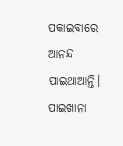ପକାଇବାରେ ଆନନ୍ଦ ପାଇଥାଆନ୍ତି। ପାଇଖାନା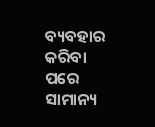ବ୍ୟବହାର କରିବା ପରେ ସାମାନ୍ୟ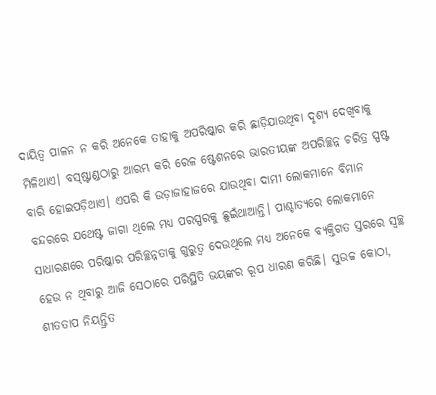ଦାୟିତ୍ୱ ପାଳନ ନ କରି ଅନେକେ ତାହାକୁ ଅପରିଷ୍କାର କରି ଛାଡ଼ିଯାଉଥିବା ଦୃଶ୍ୟ ଦେଖିବାକୁ ମିଳିଥାଏ। ବସ୍‌ଷ୍ଟାଣ୍ଡଠାରୁ ଆରମ୍ଭ କରି ରେଳ ଷ୍ଟେଶନରେ ଭାରତୀୟଙ୍କ ଅପରିଚ୍ଛନ୍ନ ଚରିତ୍ର ସ୍ପଷ୍ଟ ବାରି ହୋଇପଡ଼ିଥାଏ। ଏପରି କି ଉଡ଼ାଜାହାଜରେ ଯାଉଥିବା ଦାମୀ ଲୋକମାନେ ବିମାନ ବନ୍ଦରରେ ଯଥେଷ୍ଟ ଜାଗା ଥିଲେ ମଧ୍ୟ ପରସ୍ପରକୁ ଛୁଇଁଥାଆନ୍ତି। ପାଶ୍ଚାତ୍ୟରେ ଲୋକମାନେ ସାଧାରଣରେ ପରିଷ୍କାର ପରିଚ୍ଛନ୍ନତାକୁ ଗୁରୁତ୍ୱ ଦେଉଥିଲେ ମଧ୍ୟ ଅନେକେ ବ୍ୟକ୍ତିଗତ ସ୍ତରରେ ସ୍ବଚ୍ଛ ହେଉ ନ ଥିବାରୁ ଆଜି ସେଠାରେ ପରିସ୍ଥିତି ଭୟଙ୍କର ରୂପ ଧାରଣ କରିଛି। ସୁଉଚ୍ଚ କୋଠା, ଶୀତତାପ ନିୟନ୍ତ୍ରିତ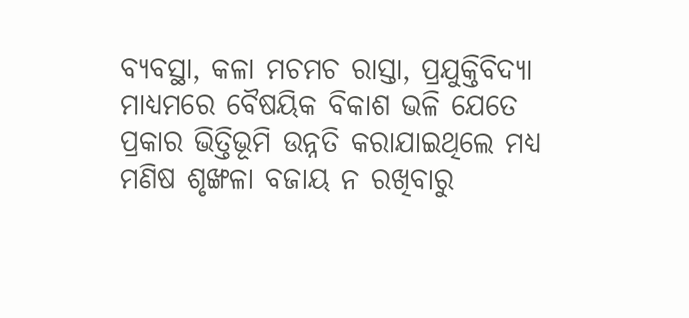ବ୍ୟବସ୍ଥା, କଳା ମଚମଚ ରାସ୍ତା, ପ୍ରଯୁକ୍ତିବିଦ୍ୟା ମାଧ୍ୟମରେ ବୈଷୟିକ ବିକାଶ ଭଳି ଯେତେ ପ୍ରକାର ଭିତ୍ତିଭୂମି ଉନ୍ନତି କରାଯାଇଥିଲେ ମଧ୍ୟ ମଣିଷ ଶୃଙ୍ଖଳା ବଜାୟ ନ ରଖିବାରୁ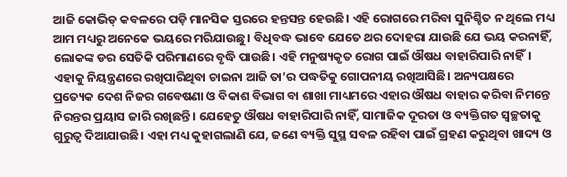ଆଜି କୋଭିଡ୍‌ କବଳରେ ପଡ଼ି ମାନସିକ ସ୍ତରରେ ହନ୍ତସନ୍ତ ହେଉଛି। ଏହି ରୋଗରେ ମରିବା ସୁନିଶ୍ଚିତ ନ ଥିଲେ ମଧ୍ୟ ଆମ ମଧ୍ୟରୁ ଅନେକେ ଭୟରେ ମରିଯାଉଛୁ। ବିଧିବଦ୍ଧ ଭାବେ ଯେତେ ଥର ଦୋହରା ଯାଉଛି ଯେ ଭୟ କରନାହିଁ, ଲୋକଙ୍କ ଡର ସେତିକି ପରିମାଣରେ ବୃଦ୍ଧି ପାଉଛି। ଏହି ମନୁଷ୍ୟକୃତ ରୋଗ ପାଇଁ ଔଷଧ ବାହାରିପାରି ନାହିଁ। ଏହାକୁ ନିୟନ୍ତ୍ରଣରେ ରଖିପାରିଥିବା ଚାଇନା ଆଜି ତା’ର ପଦ୍ଧତିକୁ ଗୋପନୀୟ ରଖିଆସିଛି। ଅନ୍ୟପକ୍ଷରେ ପ୍ରତ୍ୟେକ ଦେଶ ନିଜର ଗବେଷଣା ଓ ବିକାଶ ବିଭାଗ ବା ଶାଖା ମାଧ୍ୟମରେ ଏହାର ଔଷଧ ବାହାର କରିବା ନିମନ୍ତେ ନିରନ୍ତର ପ୍ରୟାସ ଜାରି ରଖିଛନ୍ତି। ଯେହେତୁ ଔଷଧ ବାହାରିପାରି ନାହିଁ, ସାମାଜିକ ଦୂରତା ଓ ବ୍ୟକ୍ତିଗତ ସ୍ବଚ୍ଛତାକୁ ଗୁରୁତ୍ୱ ଦିଆଯାଉଛି। ଏହା ମଧ୍ୟ କୁହାଗଲାଣି ଯେ, ଜଣେ ବ୍ୟକ୍ତି ସୁସ୍ଥ ସବଳ ରହିବା ପାଇଁ ଗ୍ରହଣ କରୁଥିବା ଖାଦ୍ୟ ଓ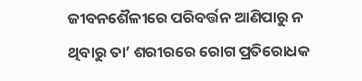ଜୀବନଶୈଳୀରେ ପରିବର୍ତ୍ତନ ଆଣିପାରୁ ନ ଥିବାରୁ ତା’ ଶରୀରରେ ରୋଗ ପ୍ରତିରୋଧକ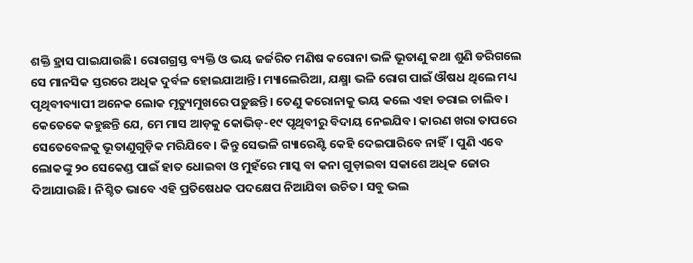ଶକ୍ତି ହ୍ରାସ ପାଇଯାଉଛି। ରୋଗଗ୍ରସ୍ତ ବ୍ୟକ୍ତି ଓ ଭୟ ଜର୍ଜରିତ ମଣିଷ କରୋନା ଭଳି ଭୂତାଣୁ କଥା ଶୁଣି ଡରିଗଲେ ସେ ମାନସିକ ସ୍ତରରେ ଅଧିକ ଦୁର୍ବଳ ହୋଇଯାଆନ୍ତି। ମ୍ୟାଲେରିଆ, ଯକ୍ଷ୍ମା ଭଳି ରୋଗ ପାଇଁ ଔଷଧ ଥିଲେ ମଧ୍ୟ ପୃଥିବୀବ୍ୟାପୀ ଅନେକ ଲୋକ ମୃତ୍ୟୁମୁଖରେ ପଡ଼ୁଛନ୍ତି। ତେଣୁ କରୋନାକୁ ଭୟ କଲେ ଏହା ଡରାଇ ଚାଲିବ।
କେତେକେ କହୁଛନ୍ତି ଯେ, ମେ ମାସ ଆଡ଼କୁ କୋଭିଡ୍‌-୧୯ ପୃଥିବୀରୁ ବିଦାୟ ନେଇଯିବ। କାରଣ ଖରା ତାପରେ ସେତେବେଳକୁ ଭୂତାଣୁଗୁଡ଼ିକ ମରିଯିବେ। କିନ୍ତୁ ସେଭଳି ଗ୍ୟାରେଣ୍ଟି କେହି ଦେଇପାରିବେ ନାହିଁ। ପୁଣି ଏବେ ଲୋକଙ୍କୁ ୨୦ ସେକେଣ୍ଡ ପାଇଁ ହାତ ଧୋଇବା ଓ ମୁହଁରେ ମାସ୍କ ବା କନା ଗୁଡ଼ାଇବା ସକାଶେ ଅଧିକ ଜୋର ଦିଆଯାଉଛି। ନିଶ୍ଚିତ ଭାବେ ଏହି ପ୍ରତିଷେଧକ ପଦକ୍ଷେପ ନିଆଯିବା ଉଚିତ। ସବୁ ଭଲ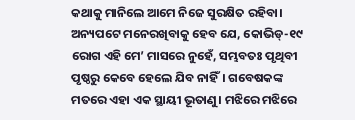କଥାକୁ ମାନିଲେ ଆମେ ନିଜେ ସୁରକ୍ଷିତ ରହିବା। ଅନ୍ୟପଟେ ମନେରଖିବାକୁ ହେବ ଯେ, କୋଭିଡ୍‌-୧୯ ରୋଗ ଏହି ମେ’ ମାସରେ ନୁହେଁ, ସମ୍ଭବତଃ ପୃଥିବୀ ପୃଷ୍ଠରୁ କେବେ ହେଲେ ଯିବ ନାହିଁ। ଗବେଷକଙ୍କ ମତରେ ଏହା ଏକ ସ୍ଥାୟୀ ଭୂତାଣୁ। ମଝିରେ ମଝିରେ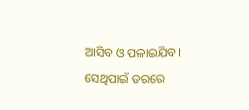ଆସିବ ଓ ପଳାଇଯିବ। ସେଥିପାଇଁ ଡରରେ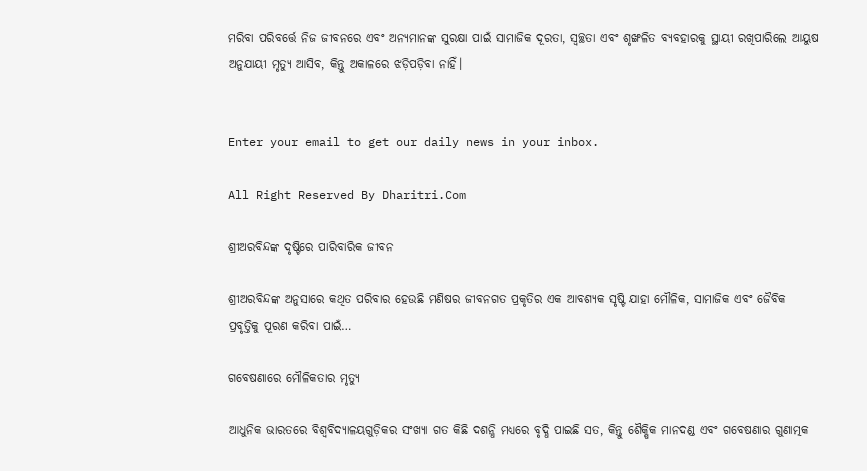ମରିବା ପରିବର୍ତ୍ତେ ନିଜ ଜୀବନରେ ଏବଂ ଅନ୍ୟମାନଙ୍କ ସୁରକ୍ଷା ପାଇଁ ସାମାଜିକ ଦୂରତା, ସ୍ବଚ୍ଛତା ଏବଂ ଶୃଙ୍ଖଳିତ ବ୍ୟବହାରକୁ ସ୍ଥାୟୀ ରଖିପାରିଲେ ଆୟୁଷ ଅନୁଯାୟୀ ମୃତ୍ୟୁ ଆସିବ, କିନ୍ତୁ ଅକାଳରେ ଝଡ଼ିପଡ଼ିବା ନାହିଁ।


Enter your email to get our daily news in your inbox.

All Right Reserved By Dharitri.Com

ଶ୍ରୀଅରବିନ୍ଦଙ୍କ ଦୃଷ୍ଟିରେ ପାରିବାରିକ ଜୀବନ

ଶ୍ରୀଅରବିନ୍ଦଙ୍କ ଅନୁସାରେ କଥିତ ପରିବାର ହେଉଛି ମଣିଷର ଜୀବନଗତ ପ୍ରକୃତିର ଏକ ଆବଶ୍ୟକ ସୃଷ୍ଟି ଯାହା ମୌଳିକ, ସାମାଜିକ ଏବଂ ଜୈବିକ ପ୍ରବୃତ୍ତିକୁ ପୂରଣ କରିବା ପାଇଁ…

ଗବେଷଣାରେ ମୌଳିକତାର ମୃତ୍ୟୁ

ଆଧୁନିକ ଭାରତରେ ବିଶ୍ୱବିଦ୍ୟାଳୟଗୁଡ଼ିକର ସଂଖ୍ୟା ଗତ କିଛି ଦଶନ୍ଧି ମଧ୍ୟରେ ବୃଦ୍ଧି ପାଇଛି ସତ, କିନ୍ତୁ ଶୈକ୍ଷିକ ମାନଦଣ୍ଡ ଏବଂ ଗବେଷଣାର ଗୁଣାତ୍ମକ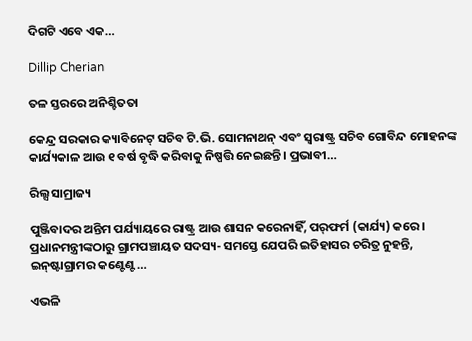ଦିଗଟି ଏବେ ଏକ…

Dillip Cherian

ତଳ ସ୍ତରରେ ଅନିଶ୍ଚିତତା

କେନ୍ଦ୍ର ସରକାର କ୍ୟାବିନେଟ୍‌ ସଚିବ ଟି.ଭି. ସୋମନାଥନ୍‌ ଏବଂ ସ୍ବରାଷ୍ଟ୍ର ସଚିବ ଗୋବିନ୍ଦ ମୋହନଙ୍କ କାର୍ଯ୍ୟକାଳ ଆଉ ୧ ବର୍ଷ ବୃଦ୍ଧି କରିବାକୁ ନିଷ୍ପତ୍ତି ନେଇଛନ୍ତି। ପ୍ରଭାବୀ…

ରିଲ୍ସ ସାମ୍ରାଜ୍ୟ

ପୁଞ୍ଜିବାଦର ଅନ୍ତିମ ପର୍ଯ୍ୟାୟରେ ରାଷ୍ଟ୍ର ଆଉ ଶାସନ କରେନାହିଁ, ପର୍‌ଫର୍ମ (କାର୍ଯ୍ୟ) କରେ। ପ୍ରଧାନମନ୍ତ୍ରୀଙ୍କଠାରୁ ଗ୍ରାମପଞ୍ଚାୟତ ସଦସ୍ୟ- ସମସ୍ତେ ଯେପରି ଇତିହାସର ଚରିତ୍ର ନୁହନ୍ତି, ଇନ୍‌ଷ୍ଟାଗ୍ରାମର କଣ୍ଟେଣ୍ଟ…

ଏଭଳି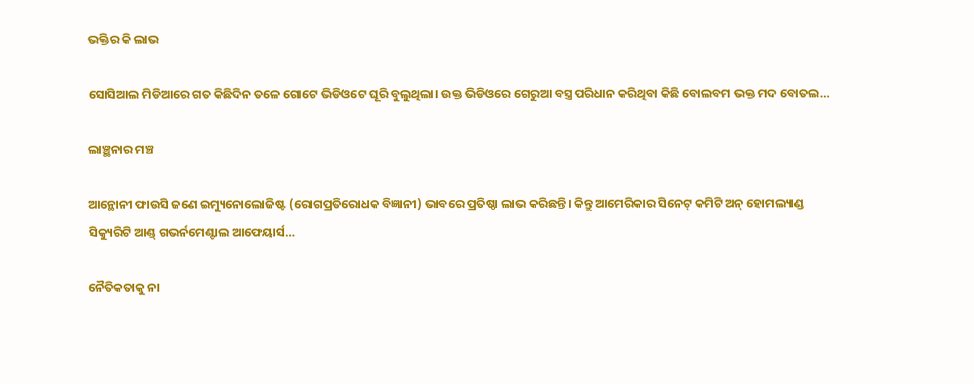ଭକ୍ତିର କି ଲାଭ

ସୋସିଆଲ ମିଡିଆରେ ଗତ କିଛିଦିନ ତଳେ ଗୋଟେ ଭିଡିଓଟେ ଘୂରି ବୁଲୁଥିଲା। ଉକ୍ତ ଭିଡିଓରେ ଗେରୁଆ ବସ୍ତ୍ର ପରିଧାନ କରିଥିବା କିଛି ବୋଲବମ ଭକ୍ତ ମଦ ବୋତଲ…

ଲାଞ୍ଛନାର ମଞ୍ଚ

ଆନ୍ଥୋନୀ ଫାଉସି ଜଣେ ଇମ୍ୟୁନୋଲୋଜିଷ୍ଟ (ରୋଗପ୍ରତିରୋଧକ ବିଜ୍ଞାନୀ) ଭାବରେ ପ୍ରତିଷ୍ଠା ଲାଭ କରିଛନ୍ତି। କିନ୍ତୁ ଆମେରିକାର ସିନେଟ୍‌ କମିଟି ଅନ୍‌ ହୋମଲ୍ୟାଣ୍ଡ ସିକ୍ୟୁରିଟି ଆଣ୍ଡ୍‌ ଗଭର୍ନମେଣ୍ଟାଲ ଆଫେୟାର୍ସ…

ନୈତିକତାକୁ ନା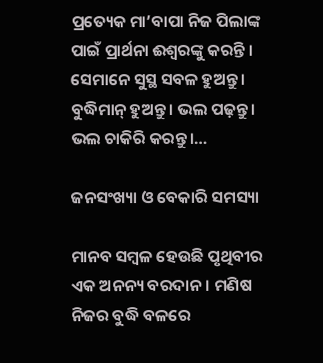ପ୍ରତ୍ୟେକ ମା’ବାପା ନିଜ ପିଲାଙ୍କ ପାଇଁ ପ୍ରାର୍ଥନା ଈଶ୍ୱରଙ୍କୁ କରନ୍ତି । ସେମାନେ ସୁସ୍ଥ ସବଳ ହୁଅନ୍ତୁ। ବୁଦ୍ଧିମାନ୍‌ ହୁଅନ୍ତୁ। ଭଲ ପଢ଼ନ୍ତୁ। ଭଲ ଚାକିରି କରନ୍ତୁ।…

ଜନସଂଖ୍ୟା ଓ ବେକାରି ସମସ୍ୟା

ମାନବ ସମ୍ବଳ ହେଉଛି ପୃଥିବୀର ଏକ ଅନନ୍ୟ ବରଦାନ। ମଣିଷ ନିଜର ବୁଦ୍ଧି ବଳରେ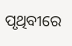ପୃଥିବୀରେ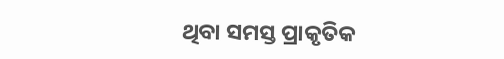ଥିବା ସମସ୍ତ ପ୍ରାକୃତିକ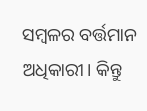ସମ୍ବଳର ବର୍ତ୍ତମାନ ଅଧିକାରୀ। କିନ୍ତୁ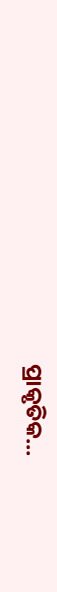ପ୍ରାକୃତିକ…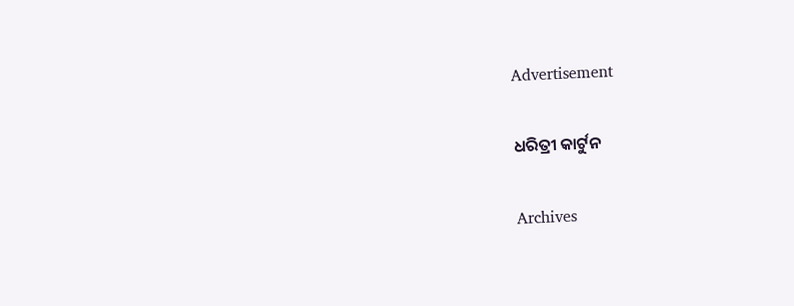Advertisement

ଧରିତ୍ରୀ କାର୍ଟୁନ

Archives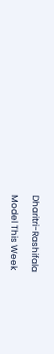Dharitri-Rashifala

Model This Week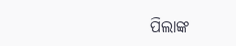ପିଲାଙ୍କ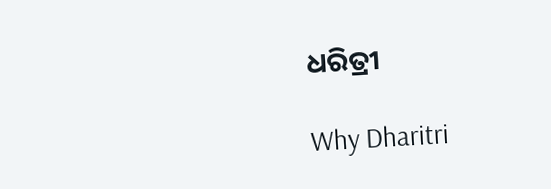ଧରିତ୍ରୀ

Why Dharitri